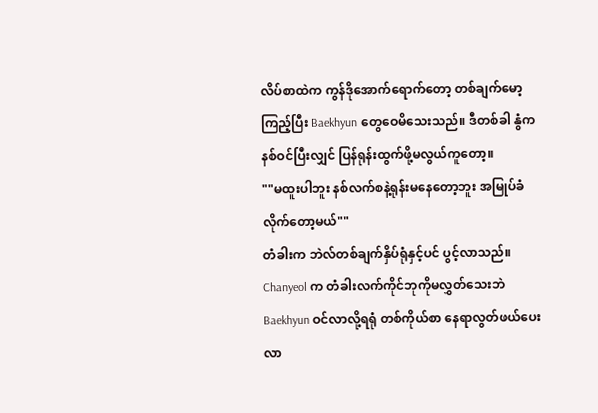လိပ်စာထဲက ကွန်ဒိုအောက်ရောက်တော့ တစ်ချက်မော့ကြည့်ပြီး Baekhyun တွေဝေမိသေးသည်။ ဒီတစ်ခါ နွံက နစ်ဝင်ပြီးလျှင် ပြန်ရုန်းထွက်ဖို့မလွယ်ကူတော့။
""မထူးပါဘူး နစ်လက်စနဲ့ရုန်းမနေတော့ဘူး အမြုပ်ခံလိုက်တော့မယ်""
တံခါးက ဘဲလ်တစ်ချက်နှိပ်ရုံနှင့်ပင် ပွင့်လာသည်။
Chanyeol က တံခါးလက်ကိုင်ဘုကိုမလွှတ်သေးဘဲ Baekhyun ဝင်လာလို့ရရုံ တစ်ကိုယ်စာ နေရာလွတ်ဖယ်ပေးလာ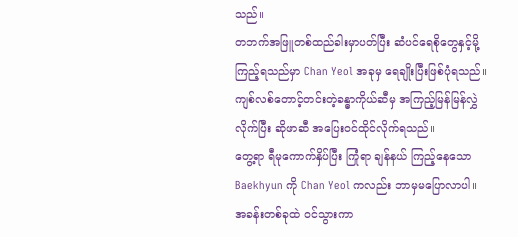သည်။
တဘက်အဖြူတစ်ထည်ခါးမှာပတ်ပြီး ဆံပင်ရေစိုတွေနှင့်မို့ ကြည့်ရသည်မှာ Chan Yeol အခုမှ ရေချိုးပြီးဖြစ်ပုံရသည်။ ကျစ်လစ်တောင့်တင်းတဲ့ခန္ဓာကိုယ်ဆီမှ အကြည့်မြန်မြန်လွှဲလိုက်ပြီး ဆိုဖာဆီ အပြေးဝင်ထိုင်လိုက်ရသည်။
တွေ့ရာ ရီမုကောက်နှိပ်ပြီး ကြုံရာ ချန်နယ် ကြည့်နေသော Baekhyun ကို Chan Yeol ကလည်း ဘာမှမပြောလာပါ။ အခန်းတစ်ခုထဲ ဝင်သွားကာ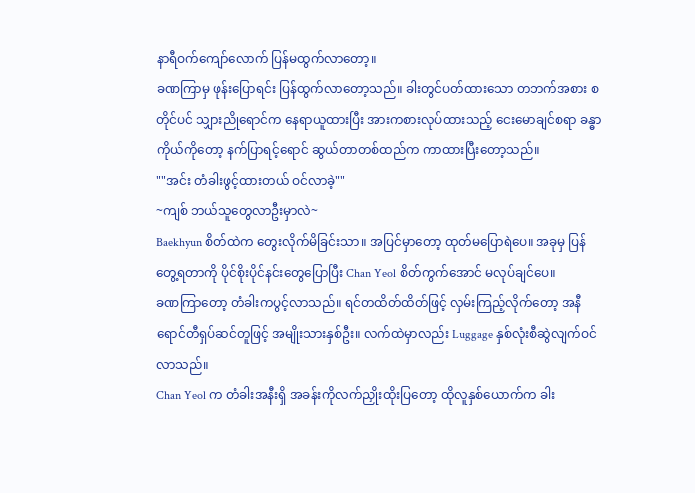နာရီဝက်ကျော်လောက် ပြန်မထွက်လာတော့။
ခဏကြာမှ ဖုန်းပြောရင်း ပြန်ထွက်လာတော့သည်။ ခါးတွင်ပတ်ထားသော တဘက်အစား စတိုင်ပင် သျှားညိုရောင်က နေရာယူထားပြီး အားကစားလုပ်ထားသည့် ငေးမောချင်စရာ ခန္ဓာကိုယ်ကိုတော့ နက်ပြာရင့်ရောင် ဆွယ်တာတစ်ထည်က ကာထားပြီးတော့သည်။
""အင်း တံခါးဖွင့်ထားတယ် ဝင်လာခဲ့""
~ကျစ် ဘယ်သူတွေလာဦးမှာလဲ~
Baekhyun စိတ်ထဲက တွေးလိုက်မိခြင်းသာ။ အပြင်မှာတော့ ထုတ်မပြောရဲပေ။ အခုမှ ပြန်တွေ့ရတာကို ပိုင်စိုးပိုင်နင်းတွေပြောပြီး Chan Yeol စိတ်ကွက်အောင် မလုပ်ချင်ပေ။
ခဏကြာတော့ တံခါးကပွင့်လာသည်။ ရင်တထိတ်ထိတ်ဖြင့် လှမ်းကြည့်လိုက်တော့ အနီရောင်တီရှပ်ဆင်တူဖြင့် အမျိုးသားနှစ်ဦး။ လက်ထဲမှာလည်း Luggage နှစ်လုံးစီဆွဲလျက်ဝင်လာသည်။
Chan Yeol က တံခါးအနီးရှိ အခန်းကိုလက်ညှိုးထိုးပြတော့ ထိုလူနှစ်ယောက်က ခါး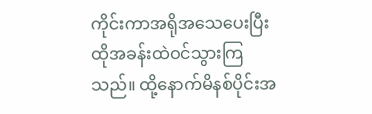ကိုင်းကာအရိုအသေပေးပြီး ထိုအခန်းထဲဝင်သွားကြသည်။ ထို့နောက်မိနစ်ပိုင်းအ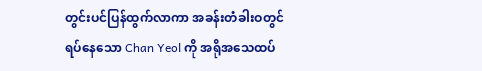တွင်းပင်ပြန်ထွက်လာကာ အခန်းတံခါးဝတွင်ရပ်နေသော Chan Yeol ကို အရိုအသေထပ်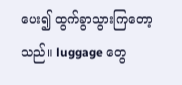ပေး၍ ထွက်ခွာသွားကြတော့သည်။ luggage တွေ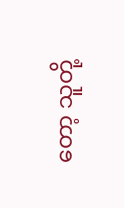တော့ သူတို့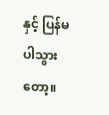နှင့် ပြန်မပါသွားတော့။